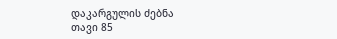დაკარგულის ძებნა
თავი 85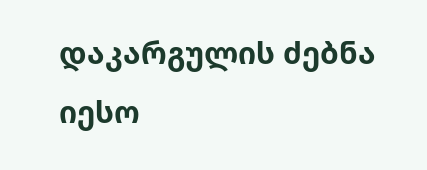დაკარგულის ძებნა
იესო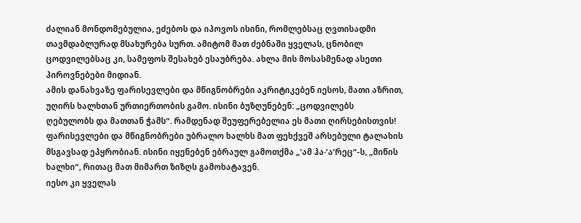ძალიან მონდომებულია, ეძებოს და იპოვოს ისინი, რომლებსაც ღვთისადმი თავმდაბლურად მსახურება სურთ. ამიტომ მათ ძებნაში ყველას, ცნობილ ცოდვილებსაც კი, სამეფოს შესახებ ესაუბრება. ახლა მის მოსასმენად ასეთი პიროვნებები მიდიან.
ამის დანახვაზე ფარისევლები და მწიგნობრები აკრიტიკებენ იესოს, მათი აზრით, უღირს ხალხთან ურთიერთობის გამო. ისინი ბუზღუნებენ: „ცოდვილებს ღებულობს და მათთან ჭამს“. რამდენად შეუფერებელია ეს მათი ღირსებისთვის! ფარისევლები და მწიგნობრები უბრალო ხალხს მათ ფეხქვეშ არსებული ტალახის მსგავსად ეპყრობიან. ისინი იყენებენ ებრაულ გამოთქმა „‛ამ ჰა·’აʹრეც“-ს, „მიწის ხალხი“, რითაც მათ მიმართ ზიზღს გამოხატავენ.
იესო კი ყველას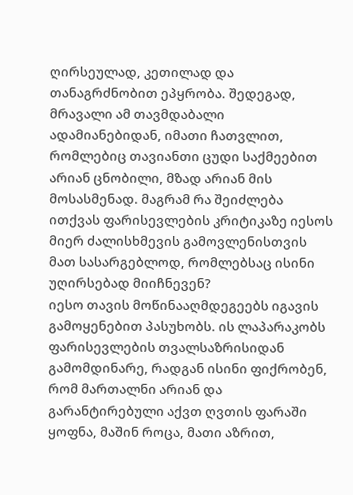ღირსეულად, კეთილად და თანაგრძნობით ეპყრობა. შედეგად, მრავალი ამ თავმდაბალი ადამიანებიდან, იმათი ჩათვლით, რომლებიც თავიანთი ცუდი საქმეებით არიან ცნობილი, მზად არიან მის მოსასმენად. მაგრამ რა შეიძლება ითქვას ფარისევლების კრიტიკაზე იესოს მიერ ძალისხმევის გამოვლენისთვის მათ სასარგებლოდ, რომლებსაც ისინი უღირსებად მიიჩნევენ?
იესო თავის მოწინააღმდეგეებს იგავის გამოყენებით პასუხობს. ის ლაპარაკობს ფარისევლების თვალსაზრისიდან გამომდინარე, რადგან ისინი ფიქრობენ, რომ მართალნი არიან და გარანტირებული აქვთ ღვთის ფარაში ყოფნა, მაშინ როცა, მათი აზრით,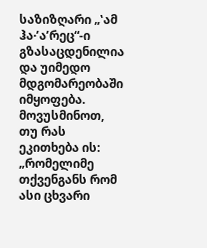საზიზღარი „‛ამ ჰა·’აʹრეც“-ი გზასაცდენილია და უიმედო მდგომარეობაში იმყოფება. მოვუსმინოთ, თუ რას ეკითხება ის:
„რომელიმე თქვენგანს რომ ასი ცხვარი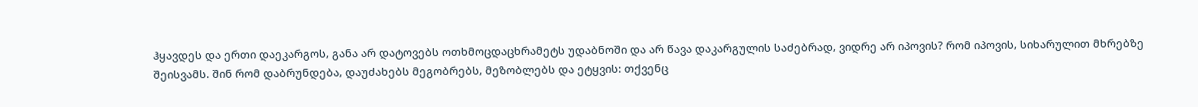ჰყავდეს და ერთი დაეკარგოს, განა არ დატოვებს ოთხმოცდაცხრამეტს უდაბნოში და არ წავა დაკარგულის საძებრად, ვიდრე არ იპოვის? რომ იპოვის, სიხარულით მხრებზე შეისვამს. შინ რომ დაბრუნდება, დაუძახებს მეგობრებს, მეზობლებს და ეტყვის: თქვენც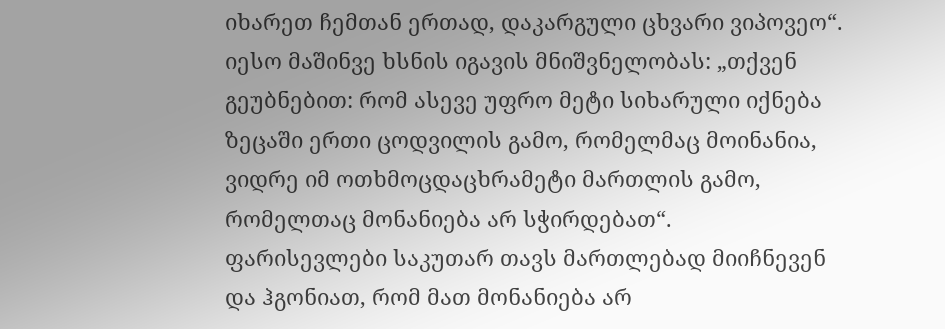იხარეთ ჩემთან ერთად, დაკარგული ცხვარი ვიპოვეო“.
იესო მაშინვე ხსნის იგავის მნიშვნელობას: „თქვენ გეუბნებით: რომ ასევე უფრო მეტი სიხარული იქნება ზეცაში ერთი ცოდვილის გამო, რომელმაც მოინანია, ვიდრე იმ ოთხმოცდაცხრამეტი მართლის გამო, რომელთაც მონანიება არ სჭირდებათ“.
ფარისევლები საკუთარ თავს მართლებად მიიჩნევენ და ჰგონიათ, რომ მათ მონანიება არ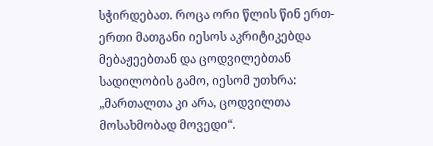სჭირდებათ. როცა ორი წლის წინ ერთ-ერთი მათგანი იესოს აკრიტიკებდა მებაჟეებთან და ცოდვილებთან სადილობის გამო, იესომ უთხრა: „მართალთა კი არა, ცოდვილთა მოსახმობად მოვედი“.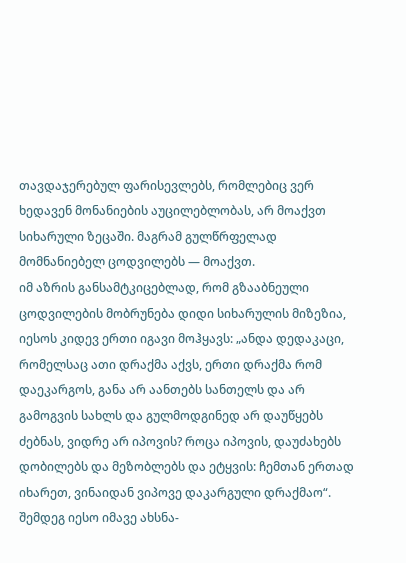თავდაჯერებულ ფარისევლებს, რომლებიც ვერ ხედავენ მონანიების აუცილებლობას, არ მოაქვთ სიხარული ზეცაში. მაგრამ გულწრფელად მომნანიებელ ცოდვილებს — მოაქვთ.
იმ აზრის განსამტკიცებლად, რომ გზააბნეული ცოდვილების მობრუნება დიდი სიხარულის მიზეზია, იესოს კიდევ ერთი იგავი მოჰყავს: „ანდა დედაკაცი, რომელსაც ათი დრაქმა აქვს, ერთი დრაქმა რომ დაეკარგოს, განა არ აანთებს სანთელს და არ გამოგვის სახლს და გულმოდგინედ არ დაუწყებს ძებნას, ვიდრე არ იპოვის? როცა იპოვის, დაუძახებს დობილებს და მეზობლებს და ეტყვის: ჩემთან ერთად იხარეთ, ვინაიდან ვიპოვე დაკარგული დრაქმაო“.
შემდეგ იესო იმავე ახსნა-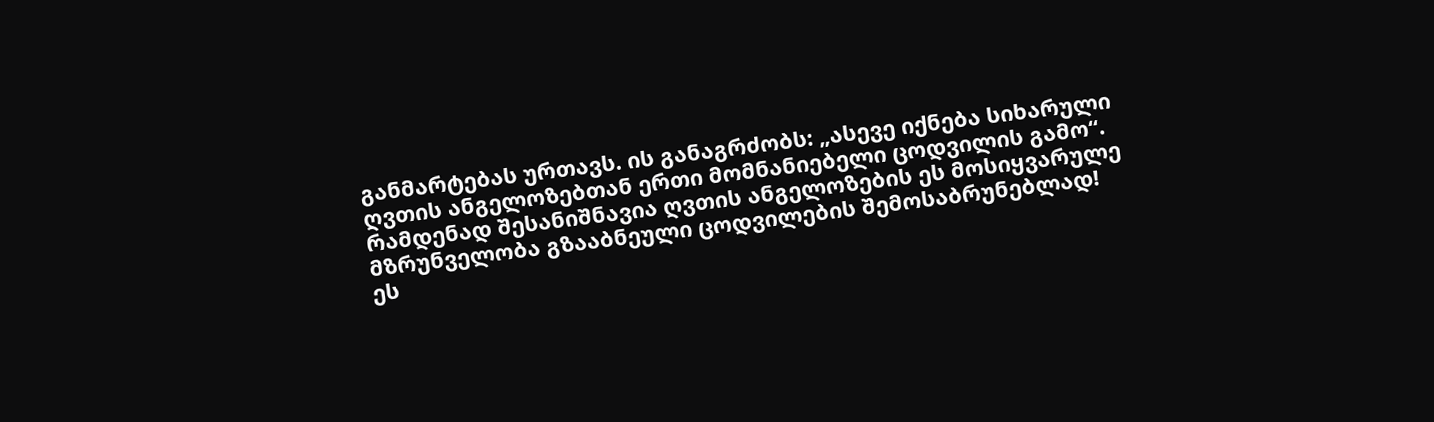განმარტებას ურთავს. ის განაგრძობს: „ასევე იქნება სიხარული ღვთის ანგელოზებთან ერთი მომნანიებელი ცოდვილის გამო“.
რამდენად შესანიშნავია ღვთის ანგელოზების ეს მოსიყვარულე მზრუნველობა გზააბნეული ცოდვილების შემოსაბრუნებლად! ეს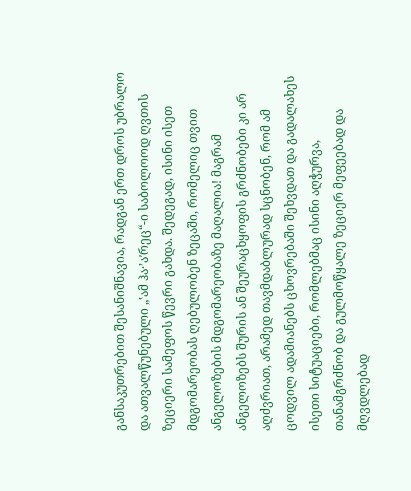განსაკუთრებით შესანიშნავია, რადგან ერთ დროს უბრალო და ათვალწუნებული „‛ამ ჰა·’აʹრეც“-ი საბოლოოდ ღვთის ზეციერი სამეფოს წევრი გახდა. შედეგად, ისინი ისეთ მდგომარეობას ღებულობენ ზეცაში, რომელიც თვით ანგელოზების მდგომარეობაზე მაღალია! მაგრამ ანგელოზებს შურის ან შეურაცხყოფის გრძნობები კი არ აღძვრიათ, არამედ თავმდაბლურად სცნობენ, რომ ამ ცოდვილ ადამიანებს ცხოვრებაში შეხვდათ და გადალახეს ისეთი სიტუაციები, რომლებმაც ისინი აღჭურვა, თანამგრძნობ და გულმოწყალე ზეციერ მეფეებად და მღვდლებად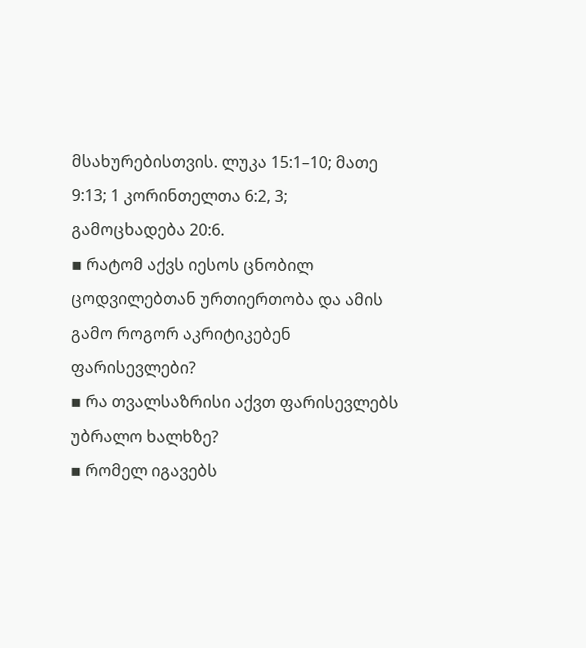მსახურებისთვის. ლუკა 15:1–10; მათე 9:13; 1 კორინთელთა 6:2, 3; გამოცხადება 20:6.
▪ რატომ აქვს იესოს ცნობილ ცოდვილებთან ურთიერთობა და ამის გამო როგორ აკრიტიკებენ ფარისევლები?
▪ რა თვალსაზრისი აქვთ ფარისევლებს უბრალო ხალხზე?
▪ რომელ იგავებს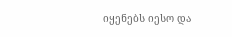იყენებს იესო და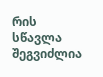რის სწავლა შეგვიძლია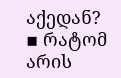აქედან?
▪ რატომ არის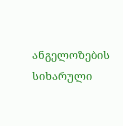ანგელოზების სიხარული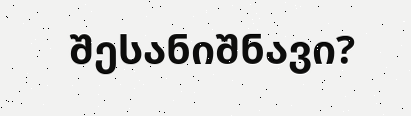შესანიშნავი?